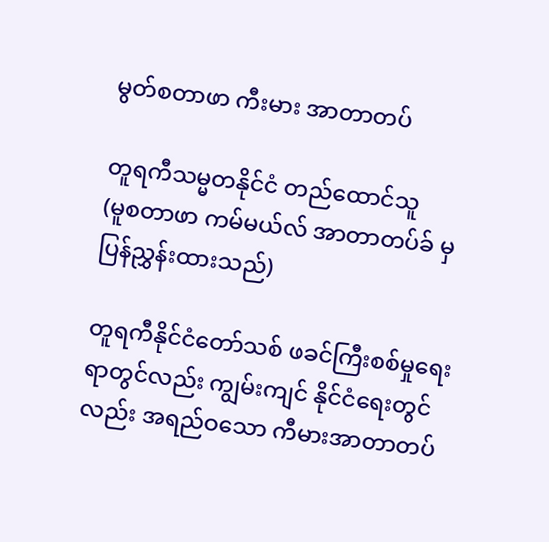မွတ်စတာဖာ ကီးမား အာတာတပ်

တူရကီသမ္မတနိုင်ငံ တည်ထောင်သူ
(မူစတာဖာ ကမ်မယ်လ် အာတာတပ်ခ် မှ ပြန်ညွှန်းထားသည်)

တူရကီနိုင်ငံတော်သစ် ဖခင်ကြီးစစ်မှုရေးရာတွင်လည်း ကျွမ်းကျင် နိုင်ငံရေးတွင်လည်း အရည်ဝသော ကီမားအာတာတပ်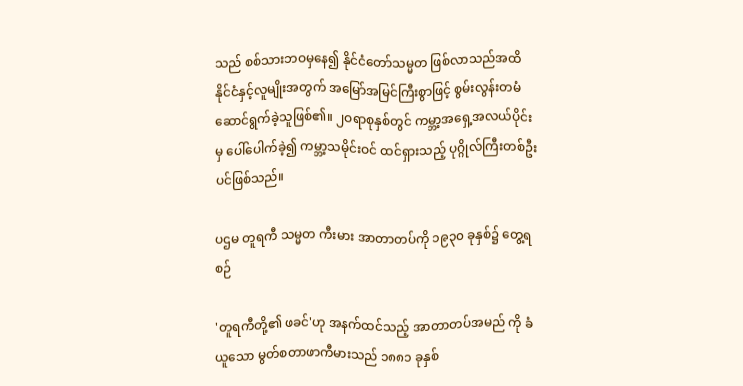သည် စစ်သားဘဝမှနေ၍ နိုင်ငံတော်သမ္မတ ဖြစ်လာသည်အထိ နိုင်ငံနှင့်လူမျိုးအတွက် အမြော်အမြင်ကြီးစွာဖြင့် စွမ်းလွန်းတမံ ဆောင်ရွက်ခဲ့သူဖြစ်၏။ ၂ဝရာစုနှစ်တွင် ကမ္ဘာ့အရှေ့အလယ်ပိုင်းမှ ပေါ်ပေါက်ခဲ့၍ ကမ္ဘာ့သမိုင်းဝင် ထင်ရှားသည့် ပုဂ္ဂိုလ်ကြီးတစ်ဦးပင်ဖြစ်သည်။

ပဌမ တူရကီ သမ္မတ ကီးမား အာတာတပ်ကို ၁၉၃၀ ခုနှစ်၌ တွေ့ရစဉ်

'တူရကီတို့၏ ဖခင်'ဟု အနက်ထင်သည့် အာတာတပ်အမည် ကို ခံယူသော မွတ်စတာဖာကီမားသည် ၁၈၈၁ ခုနှစ်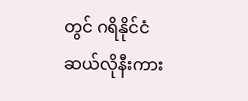တွင် ဂရိနိုင်ငံ ဆယ်လိုနီးကား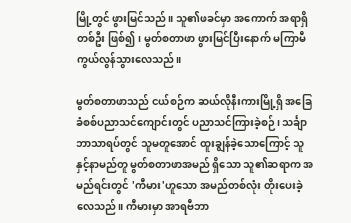မြို့တွင် ဖွားမြင်သည်။ သူ၏ဖခင်မှာ အကောက် အရာရှိတစ်ဦး ဖြစ်၍၊ မွတ်စတာဖာ ဖွားမြင်ပြီးနောက် မကြာမီ ကွယ်လွန်သွားလေသည်။

မွတ်စတာဖာသည် ငယ်စဉ်က ဆယ်လိုနီးကားမြို့ရှိ အခြေခံစစ်ပညာသင်ကျောင်းတွင် ပညာသင်ကြားခဲ့စဉ်၊ သင်္ချာဘာသာရပ်တွင် သူမတူအောင် ထူးချွန်ခဲ့သောကြောင့် သူနှင့်နာမည်တူ မွတ်စတာဖာအမည် ရှိသော သူ၏ဆရာက အမည်ရင်းတွင် 'ကီမား'ဟူသော အမည်တစ်လုံး တိုးပေးခဲ့လေသည်။ ကီမားမှာ အာရဗီဘာ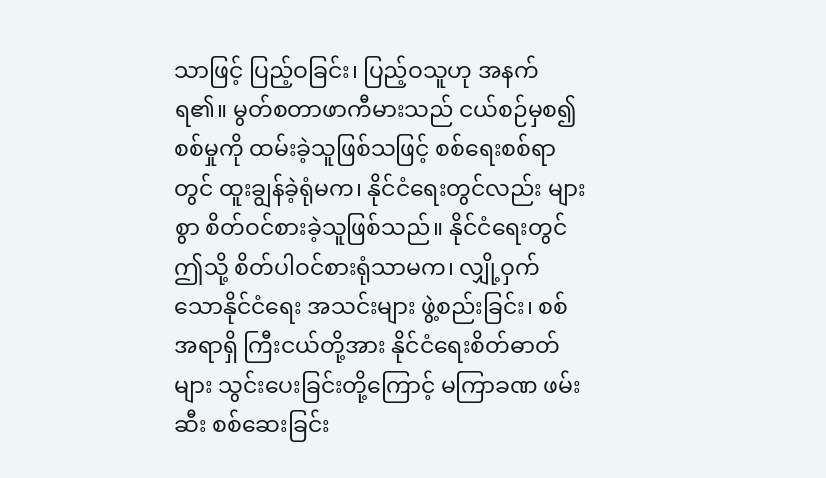သာဖြင့် ပြည့်ဝခြင်း၊ ပြည့်ဝသူဟု အနက်ရ၏။ မွတ်စတာဖာကီမားသည် ငယ်စဉ်မှစ၍ စစ်မှုကို ထမ်းခဲ့သူဖြစ်သဖြင့် စစ်ရေးစစ်ရာတွင် ထူးချွန်ခဲ့ရုံမက၊ နိုင်ငံရေးတွင်လည်း များစွာ စိတ်ဝင်စားခဲ့သူဖြစ်သည်။ နိုင်ငံရေးတွင် ဤသို့ စိတ်ပါဝင်စားရုံသာမက၊ လျှို့ဝှက်သောနိုင်ငံရေး အသင်းများ ဖွဲ့စည်းခြင်း၊ စစ်အရာရှိ ကြီးငယ်တို့အား နိုင်ငံရေးစိတ်ဓာတ်များ သွင်းပေးခြင်းတို့ကြောင့် မကြာခဏ ဖမ်းဆီး စစ်ဆေးခြင်း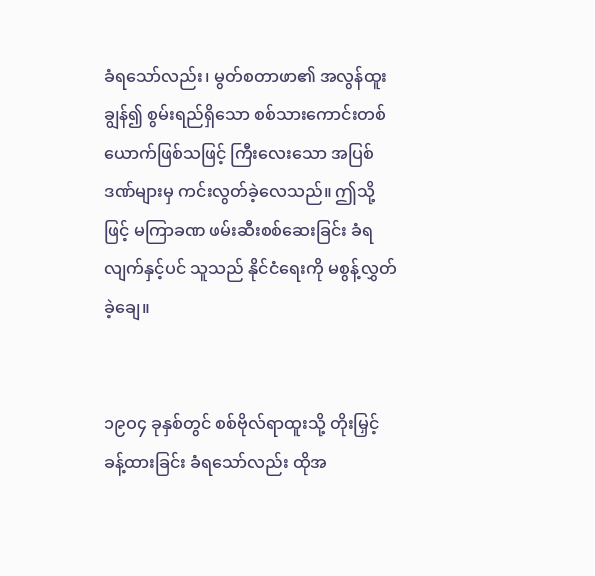ခံရသော်လည်း၊ မွတ်စတာဖာ၏ အလွန်ထူးချွန်၍ စွမ်းရည်ရှိသော စစ်သားကောင်းတစ်ယောက်ဖြစ်သဖြင့် ကြီးလေးသော အပြစ်ဒဏ်များမှ ကင်းလွတ်ခဲ့လေသည်။ ဤသို့ဖြင့် မကြာခဏ ဖမ်းဆီးစစ်ဆေးခြင်း ခံရလျက်နှင့်ပင် သူသည် နိုင်ငံရေးကို မစွန့်လွှတ်ခဲ့ချေ။


၁၉ဝ၄ ခုနှစ်တွင် စစ်ဗိုလ်ရာထူးသို့ တိုးမြှင့်ခန့်ထားခြင်း ခံရသော်လည်း ထိုအ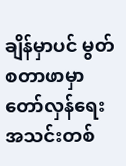ချိန်မှာပင် မွတ်စတာဖာမှာ တော်လှန်ရေး အသင်းတစ်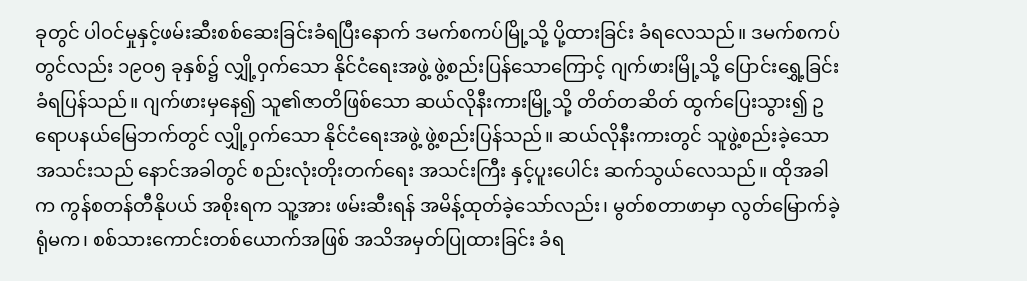ခုတွင် ပါဝင်မှုနှင့်ဖမ်းဆီးစစ်ဆေးခြင်းခံရပြီးနောက် ဒမက်စကပ်မြို့သို့ ပို့ထားခြင်း ခံရလေသည်။ ဒမက်စကပ်တွင်လည်း ၁၉ဝ၅ ခုနှစ်၌ လျှို့ဝှက်သော နိုင်ငံရေးအဖွဲ့ ဖွဲ့စည်းပြန်သောကြောင့် ဂျက်ဖားမြို့သို့ ပြောင်းရွှေ့ခြင်း ခံရပြန်သည်။ ဂျက်ဖားမှနေ၍ သူ၏ဇာတိဖြစ်သော ဆယ်လိုနီးကားမြို့သို့ တိတ်တဆိတ် ထွက်ပြေးသွား၍ ဥရောပနယ်မြေဘက်တွင် လျှို့ဝှက်သော နိုင်ငံရေးအဖွဲ့ ဖွဲ့စည်းပြန်သည်။ ဆယ်လိုနီးကားတွင် သူဖွဲ့စည်းခဲ့သောအသင်းသည် နောင်အခါတွင် စည်းလုံးတိုးတက်ရေး အသင်းကြီး နှင့်ပူးပေါင်း ဆက်သွယ်လေသည်။ ထိုအခါက ကွန်စတန်တီနိုပယ် အစိုးရက သူ့အား ဖမ်းဆီးရန် အမိန့်ထုတ်ခဲ့သော်လည်း၊ မွတ်စတာဖာမှာ လွတ်မြောက်ခဲ့ရုံမက၊ စစ်သားကောင်းတစ်ယောက်အဖြစ် အသိအမှတ်ပြုထားခြင်း ခံရ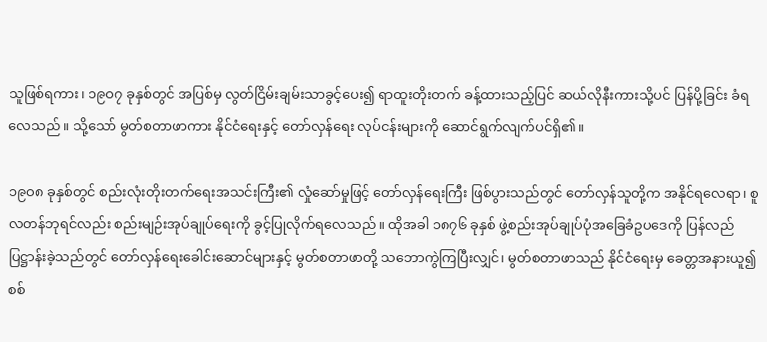သူဖြစ်ရကား၊ ၁၉ဝ၇ ခုနှစ်တွင် အပြစ်မှ လွတ်ငြိမ်းချမ်းသာခွင့်ပေး၍ ရာထူးတိုးတက် ခန့်ထားသည့်ပြင် ဆယ်လိုနီးကားသို့ပင် ပြန်ပို့ခြင်း ခံရလေသည်။ သို့သော် မွတ်စတာဖာကား နိုင်ငံရေးနှင့် တော်လှန်ရေး လုပ်ငန်းများကို ဆောင်ရွက်လျက်ပင်ရှိ၏။

၁၉ဝ၈ ခုနှစ်တွင် စည်းလုံးတိုးတက်ရေးအသင်းကြီး၏ လှုံဆော်မှုဖြင့် တော်လှန်ရေးကြီး ဖြစ်ပွားသည်တွင် တော်လှန်သူတို့က အနိုင်ရလေရာ၊ စူလတန်ဘုရင်လည်း စည်းမျဉ်းအုပ်ချုပ်ရေးကို ခွင့်ပြုလိုက်ရလေသည်။ ထိုအခါ ၁၈၇၆ ခုနှစ် ဖွဲ့စည်းအုပ်ချုပ်ပုံအခြေခံဥပဒေကို ပြန်လည်ပြဋ္ဌာန်းခဲ့သည်တွင် တော်လှန်ရေးခေါင်းဆောင်များနှင့် မွတ်စတာဖာတို့ သဘောကွဲကြပြီးလျှင်၊ မွတ်စတာဖာသည် နိုင်ငံရေးမှ ခေတ္တအနားယူ၍ စစ်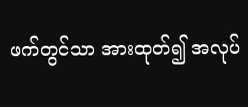ဖက်တွင်သာ အားထုတ်၍ အလုပ်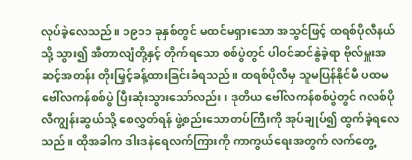လုပ်ခဲ့လေသည်။ ၁၉၁၁ ခုနှစ်တွင် မထင်မရှားသော အသွင်ဖြင့် ထရစ်ပိုလီနယ်သို့ သွား၍ အီတာလျံတို့နှင့် တိုက်ရသော စစ်ပွဲတွင် ပါဝင်ဆင်နွဲခဲ့ရာ ဗိုလ်မှူးအဆင့်အတန်း တိုးမြှင့်ခန့်ထားခြင်းခံရသည်။ ထရစ်ပိုလီမှ သူမပြန်နိုင်မီ ပထမဗေါ်လကန်စစ်ပွဲ ပြီးဆုံးသွားသော်လည်း၊ ဒုတိယ ဗေါ်လကန်စစ်ပွဲတွင် ဂလစ်ပိုလီကျွန်းဆွယ်သို့ စေလွှတ်ရန် ဖွဲ့စည်းသောတပ်ကြီးကို အုပ်ချုပ်၍ ထွက်ခဲ့ရလေသည်။ ထိုအခါက ဒါးဒနဲရေလက်ကြားကို ကာကွယ်ရေးအတွက် လက်တွေ့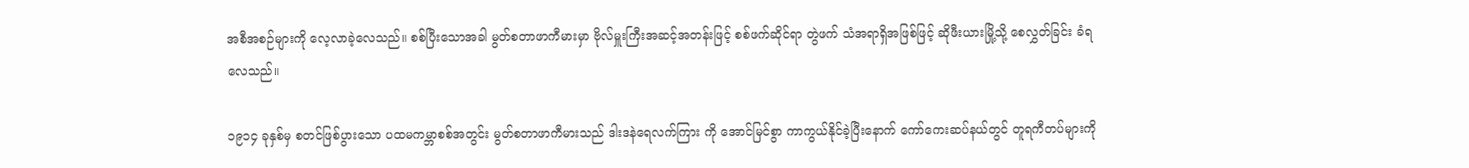အစီအစဉ်များကို လေ့လာခဲ့လေသည်။ စစ်ပြီးသောအခါ မွတ်စတာဖာကီမားမှာ ဗိုလ်မှူးကြီးအဆင့်အတန်းဖြင့် စစ်ဖက်ဆိုင်ရာ တွဲဖက် သံအရာရှိအဖြစ်ဖြင့် ဆိုဖီးယားမြို့သို့ စေလွှတ်ခြင်း ခံရလေသည်။

၁၉၁၄ ခုနှစ်မှ စတင်ဖြစ်ပွားသော ပထမကမ္ဘာစစ်အတွင်း မွတ်စတာဖာကီမားသည် ဒါးဒနဲရေလက်ကြား ကို အောင်မြင်စွာ ကာကွယ်နိုင်ခဲ့ပြီးနောက် ကော်ကေးဆပ်နယ်တွင် တူရကီတပ်များကို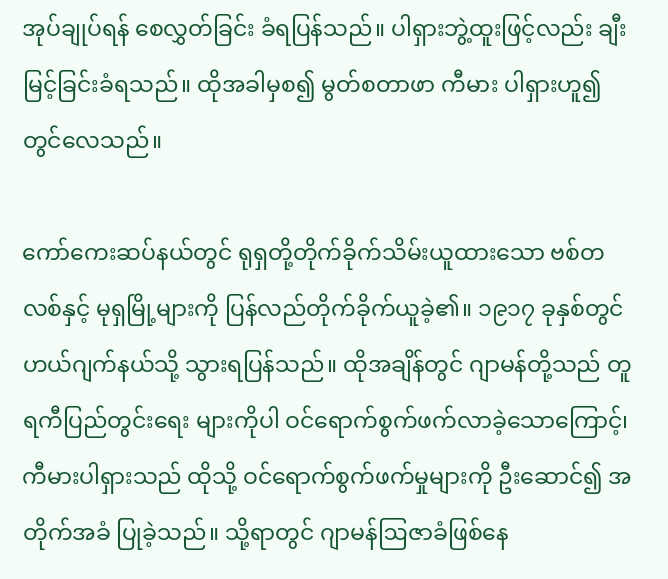အုပ်ချုပ်ရန် စေလွှတ်ခြင်း ခံရပြန်သည်။ ပါရှားဘွဲ့ထူးဖြင့်လည်း ချီးမြင့်ခြင်းခံရသည်။ ထိုအခါမှစ၍ မွတ်စတာဖာ ကီမား ပါရှားဟူ၍ တွင်လေသည်။

ကော်ကေးဆပ်နယ်တွင် ရုရှတို့တိုက်ခိုက်သိမ်းယူထားသော ဗစ်တလစ်နှင့် မုရှမြို့များကို ပြန်လည်တိုက်ခိုက်ယူခဲ့၏။ ၁၉၁၇ ခုနှစ်တွင် ဟယ်ဂျက်နယ်သို့ သွားရပြန်သည်။ ထိုအချိန်တွင် ဂျာမန်တို့သည် တူရကီပြည်တွင်းရေး များကိုပါ ဝင်ရောက်စွက်ဖက်လာခဲ့သောကြောင့်၊ ကီမားပါရှားသည် ထိုသို့ ဝင်ရောက်စွက်ဖက်မှုများကို ဦးဆောင်၍ အတိုက်အခံ ပြုခဲ့သည်။ သို့ရာတွင် ဂျာမန်ဩဇာခံဖြစ်နေ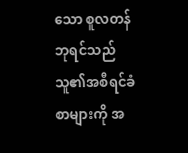သော စူလတန်ဘုရင်သည် သူ၏အစီရင်ခံစာများကို အ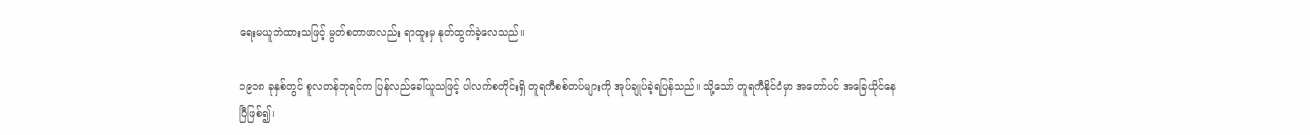ရေးမယူဘဲထားသဖြင့် မွတ်စတာဖာလည်း ရာထူးမှ နုတ်ထွက်ခဲ့လေသည်။

၁၉၁၈ ခုနှစ်တွင် စူလတန်ဘုရင်က ပြန်လည်ခေါ်ယူသဖြင့် ပါလက်စတိုင်းရှိ တူရကီစစ်တပ်များကို အုပ်ချုပ်ခဲ့ရပြန်သည်။ သို့သော် တူရကီနိုင်ငံမှာ အတော်ပင် အခြေယိုင်နေပြီဖြစ်၍၊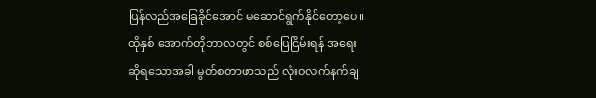ပြန်လည်အခြေခိုင်အောင် မဆောင်ရွက်နိုင်တော့ပေ။ ထိုနှစ် အောက်တိုဘာလတွင် စစ်ပြေငြိမ်းရန် အရေးဆိုရသောအခါ မွတ်စတာဖာသည် လုံးဝလက်နက်ချ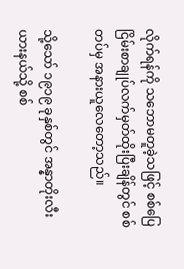လိုက်ရန်ကို သဘောမတူခဲ့သဖြင့် စစ်ပြေငြိမ်းစာချုပ်လက်မှတ်ထိုးပြီးချိန်တွင် စစ်တပ်မှ အနားယူလေတော့သည်။

သို့သော် ၁၉၁၉ ခုနှစ်တွင် အန္နာတိုးလီးယားနယ်သို့ စစ်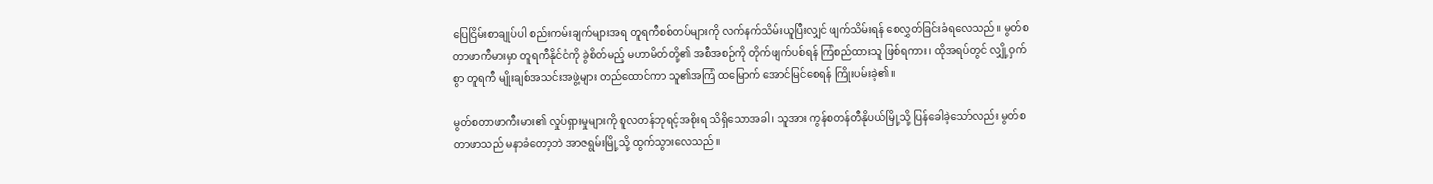ပြေငြိမ်းစာချုပ်ပါ စည်းကမ်းချက်များအရ တူရကီစစ်တပ်များကို လက်နက်သိမ်းယူပြီးလျှင် ဖျက်သိမ်းရန် စေလွှတ်ခြင်းခံရလေသည်။ မွတ်စတာဖာကီမားမှာ တူရကီနိုင်ငံကို ခွဲစိတ်မည့် မဟာမိတ်တို့၏ အစီအစဉ်ကို တိုက်ဖျက်ပစ်ရန် ကြံစည်ထားသူ ဖြစ်ရကား၊ ထိုအရပ်တွင် လျှို့ဝှက်စွာ တူရကီ မျိုးချစ်အသင်းအဖွဲ့များ တည်ထောင်ကာ သူ၏အကြံ ထမြောက် အောင်မြင်စေရန် ကြိုးပမ်းခဲ့၏။

မွတ်စတာဖာကီးမား၏ လှုပ်ရှားမှုများကို စူလတန်ဘုရင့်အစိုးရ သိရှိသောအခါ၊ သူအား ကွန်စတန်တီနိုပယ်မြို့သို့ ပြန်ခေါခဲ့သော်လည်း မွတ်စတာဖာသည် မနာခံတော့ဘဲ အာဇရွမ်းမြို့သို့ ထွက်သွားလေသည်။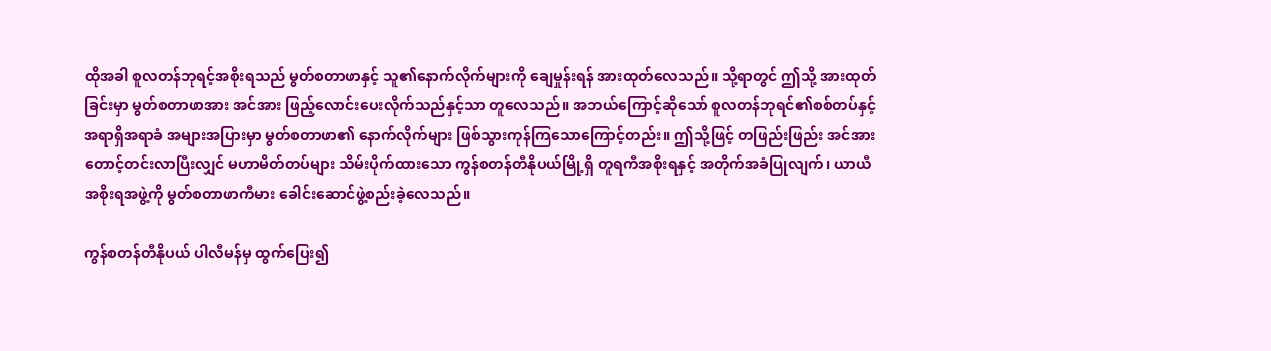ထိုအခါ စူလတန်ဘုရင့်အစိုးရသည် မွတ်စတာဖာနှင့် သူ၏နောက်လိုက်များကို ချေမှုန်းရန် အားထုတ်လေသည်။ သို့ရာတွင် ဤသို့ အားထုတ်ခြင်းမှာ မွတ်စတာဖာအား အင်အား ဖြည့်လောင်းပေးလိုက်သည်နှင့်သာ တူလေသည်။ အဘယ်ကြောင့်ဆိုသော် စူလတန်ဘုရင်၏စစ်တပ်နှင့် အရာရှိအရာခံ အများအပြားမှာ မွတ်စတာဖာ၏ နောက်လိုက်များ ဖြစ်သွားကုန်ကြသောကြောင့်တည်း။ ဤသို့ဖြင့် တဖြည်းဖြည်း အင်အားတောင့်တင်းလာပြီးလျှင် မဟာမိတ်တပ်များ သိမ်းပိုက်ထားသော ကွန်စတန်တီနိုပယ်မြို့ရှိ တူရကီအစိုးရနှင့် အတိုက်အခံပြုလျက်၊ ယာယီအစိုးရအဖွဲ့ကို မွတ်စတာဖာကီမား ခေါင်းဆောင်ဖွဲ့စည်းခဲ့လေသည်။

ကွန်စတန်တီနိုပယ် ပါလီမန်မှ ထွက်ပြေး၍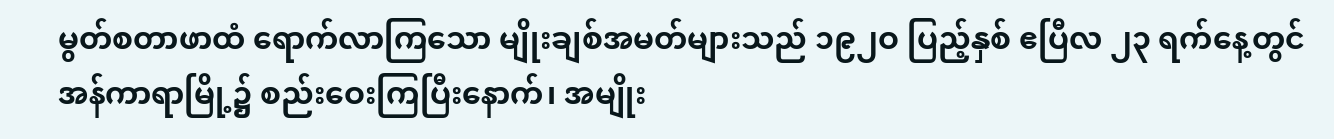မွတ်စတာဖာထံ ရောက်လာကြသော မျိုးချစ်အမတ်များသည် ၁၉၂ဝ ပြည့်နှစ် ဧပြီလ ၂၃ ရက်နေ့တွင် အန်ကာရာမြို့၌ စည်းဝေးကြပြီးနောက်၊ အမျိုး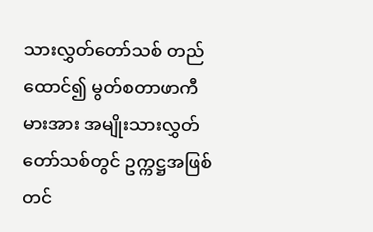သားလွှတ်တော်သစ် တည်ထောင်၍ မွတ်စတာဖာကီမားအား အမျိုးသားလွှတ်တော်သစ်တွင် ဥက္ကဋ္ဌအဖြစ် တင်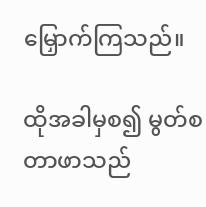မြှောက်ကြသည်။

ထိုအခါမှစ၍ မွတ်စတာဖာသည်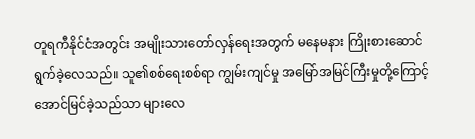တူရကီနိုင်ငံအတွင်း အမျိုးသားတော်လှန်ရေးအတွက် မနေမနား ကြိုးစားဆောင်ရွက်ခဲ့လေသည်။ သူ၏စစ်ရေးစစ်ရာ ကျွမ်းကျင်မှု အမြော်အမြင်ကြီးမှုတို့ကြောင့် အောင်မြင်ခဲ့သည်သာ များလေ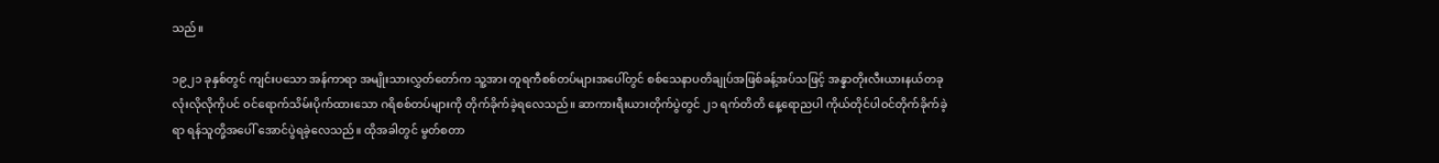သည်။

၁၉၂၁ ခုနှစ်တွင် ကျင်းပသော အန်ကာရာ အမျိုးသားလွှတ်တော်က သူ့အား တူရကီစစ်တပ်များအပေါ်တွင် စစ်သေနာပတိချုပ်အဖြစ်ခန့်အပ်သဖြင့် အန္နာတိုးလီးယားနယ်တခုလုံးလိုလိုကိုပင် ဝင်ရောက်သိမ်းပိုက်ထားသော ဂရိစစ်တပ်များကို တိုက်ခိုက်ခဲ့ရလေသည်။ ဆာကားရီးယားတိုက်ပွဲတွင် ၂၁ ရက်တိတိ နေ့ရောညပါ ကိုယ်တိုင်ပါဝင်တိုက်ခိုက်ခဲ့ရာ ရန်သူတို့အပေါ် အောင်ပွဲရခဲ့လေသည်။ ထိုအခါတွင် မွတ်စတာ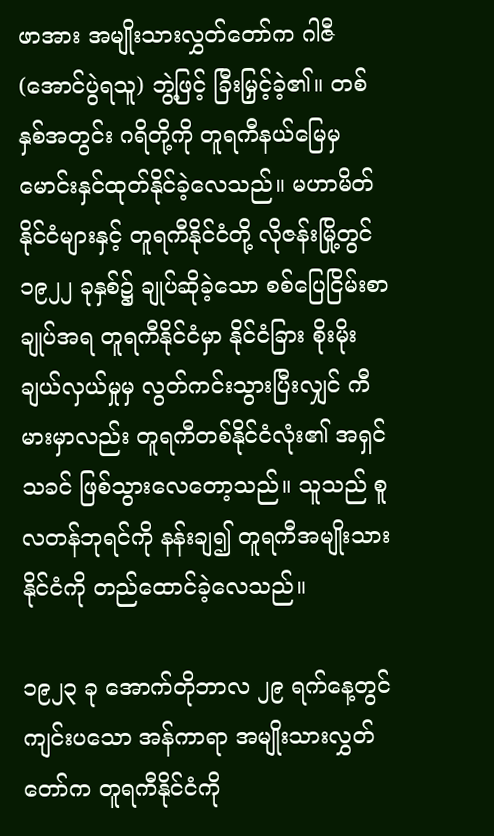ဖာအား အမျိုးသားလွှတ်တော်က ဂါဇီ (အောင်ပွဲရသူ) ဘွဲ့ဖြင့် ခြီးမြှင့်ခဲ့၏။ တစ်နှစ်အတွင်း ဂရိတို့ကို တူရကီနယ်မြေမှ မောင်းနှင်ထုတ်နိုင်ခဲ့လေသည်။ မဟာမိတ်နိုင်ငံများနှင့် တူရကီနိုင်ငံတို့ လိုဇန်းမြို့တွင် ၁၉၂၂ ခုနှစ်၌ ချုပ်ဆိုခဲ့သော စစ်ပြေငြိမ်းစာချုပ်အရ တူရကီနိုင်ငံမှာ နိုင်ငံခြား စိုးမိုးချယ်လှယ်မှုမှ လွတ်ကင်းသွားပြီးလျှင် ကီမားမှာလည်း တူရကီတစ်နိုင်ငံလုံး၏ အရှင်သခင် ဖြစ်သွားလေတော့သည်။ သူသည် စူလတန်ဘုရင်ကို နန်းချ၍ တူရကီအမျိုးသားနိုင်ငံကို တည်ထောင်ခဲ့လေသည်။

၁၉၂၃ ခု အောက်တိုဘာလ ၂၉ ရက်နေ့တွင် ကျင်းပသော အန်ကာရာ အမျိုးသားလွှတ်တော်က တူရကီနိုင်ငံကို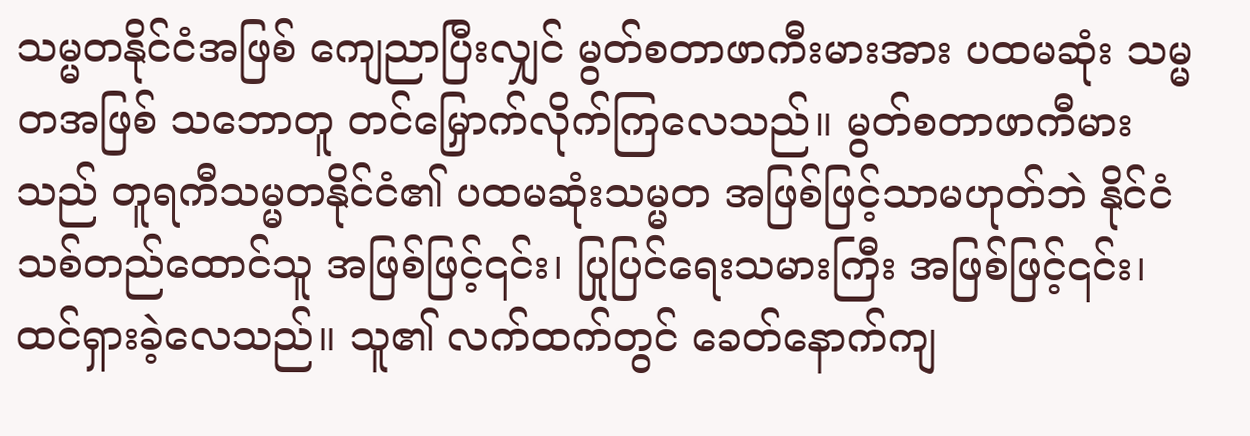သမ္မတနိုင်ငံအဖြစ် ကျေညာပြီးလျှင် မွတ်စတာဖာကီးမားအား ပထမဆုံး သမ္မတအဖြစ် သဘောတူ တင်မြှောက်လိုက်ကြလေသည်။ မွတ်စတာဖာကီမားသည် တူရကီသမ္မတနိုင်ငံ၏ ပထမဆုံးသမ္မတ အဖြစ်ဖြင့်သာမဟုတ်ဘဲ နိုင်ငံသစ်တည်ထောင်သူ အဖြစ်ဖြင့်၎င်း၊ ပြုပြင်ရေးသမားကြီး အဖြစ်ဖြင့်၎င်း၊ ထင်ရှားခဲ့လေသည်။ သူ၏ လက်ထက်တွင် ခေတ်နောက်ကျ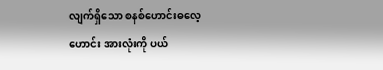လျက်ရှိသော စနစ်ဟောင်းဓလေ့ဟောင်း အားလုံးကို ပယ်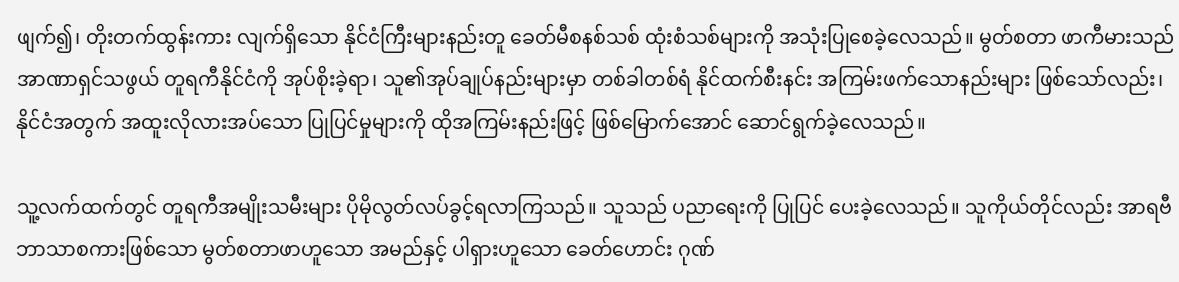ဖျက်၍၊ တိုးတက်ထွန်းကား လျက်ရှိသော နိုင်ငံကြီးများနည်းတူ ခေတ်မီစနစ်သစ် ထုံးစံသစ်များကို အသုံးပြုစေခဲ့လေသည်။ မွတ်စတာ ဖာကီမားသည် အာဏာရှင်သဖွယ် တူရကီနိုင်ငံကို အုပ်စိုးခဲ့ရာ၊ သူ၏အုပ်ချုပ်နည်းများမှာ တစ်ခါတစ်ရံ နိုင်ထက်စီးနင်း အကြမ်းဖက်သောနည်းများ ဖြစ်သော်လည်း၊ နိုင်ငံအတွက် အထူးလိုလားအပ်သော ပြုပြင်မှုများကို ထိုအကြမ်းနည်းဖြင့် ဖြစ်မြောက်အောင် ဆောင်ရွက်ခဲ့လေသည်။

သူ့လက်ထက်တွင် တူရကီအမျိုးသမီးများ ပိုမိုလွတ်လပ်ခွင့်ရလာကြသည်။ သူသည် ပညာရေးကို ပြုပြင် ပေးခဲ့လေသည်။ သူကိုယ်တိုင်လည်း အာရဗီဘာသာစကားဖြစ်သော မွတ်စတာဖာဟူသော အမည်နှင့် ပါရှားဟူသော ခေတ်ဟောင်း ဂုဏ်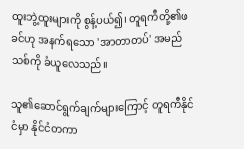ထူးဘွဲ့ထူးများကို စွန့်ပယ်၍၊ တူရကီတို့၏ဖခင်ဟု အနက်ရသော 'အာတာတပ်' အမည်သစ်ကို ခံယူလေသည်။

သူ၏ဆောင်ရွက်ချက်များကြောင့် တူရကီနိုင်ငံမှာ နိုင်ငံတကာ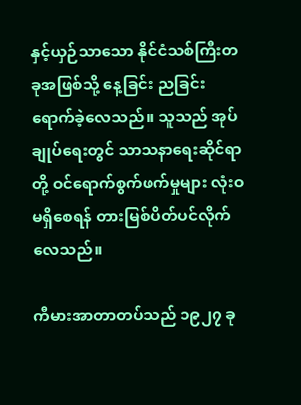နှင့်ယှဉ်သာသော နိုင်ငံသစ်ကြီးတခုအဖြစ်သို့ နေ့ခြင်း ညခြင်း ရောက်ခဲ့လေသည်။ သူသည် အုပ်ချုပ်ရေးတွင် သာသနာရေးဆိုင်ရာတို့ ဝင်ရောက်စွက်ဖက်မှုများ လုံးဝ မရှိစေရန် တားမြစ်ပိတ်ပင်လိုက်လေသည်။

ကီမားအာတာတပ်သည် ၁၉၂၇ ခု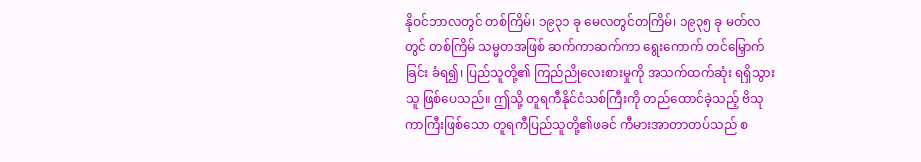နိုဝင်ဘာလတွင် တစ်ကြိမ်၊ ၁၉၃၁ ခု မေလတွင်တကြိမ်၊ ၁၉၃၅ ခု မတ်လတွင် တစ်ကြိမ် သမ္မတအဖြစ် ဆက်ကာဆက်ကာ ရွေးကောက် တင်မြှောက်ခြင်း ခံရ၍၊ ပြည်သူတို့၏ ကြည်ညိုလေးစားမှုကို အသက်ထက်ဆုံး ရရှိသွားသူ ဖြစ်ပေသည်။ ဤသို့ တူရကီနိုင်ငံသစ်ကြီးကို တည်ထောင်ခဲ့သည့် ဗိသုကာကြီးဖြစ်သော တူရကီပြည်သူတို့၏ဖခင် ကီမားအာတာတပ်သည် စ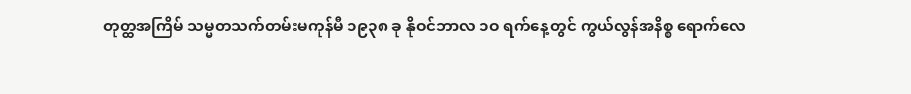တုတ္ထအကြိမ် သမ္မတသက်တမ်းမကုန်မီ ၁၉၃၈ ခု နိုဝင်ဘာလ ၁ဝ ရက်နေ့တွင် ကွယ်လွန်အနိစ္စ ရောက်လေ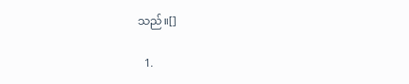သည်။[]

  1.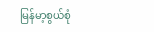မြန်မာ့စွယ်စုံ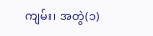ကျမ်း၊ အတွဲ(၁)